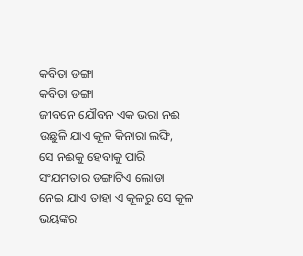କବିତା ଡଙ୍ଗା
କବିତା ଡଙ୍ଗା
ଜୀବନେ ଯୌବନ ଏକ ଭରା ନଈ
ଉଛୁଳି ଯାଏ କୂଳ କିନାରା ଲଙ୍ଘି,
ସେ ନଈକୁ ହେବାକୁ ପାରି
ସଂଯମତାର ଡଙ୍ଗାଟିଏ ଲୋଡା
ନେଇ ଯାଏ ତାହା ଏ କୂଳରୁ ସେ କୂଳ
ଭୟଙ୍କର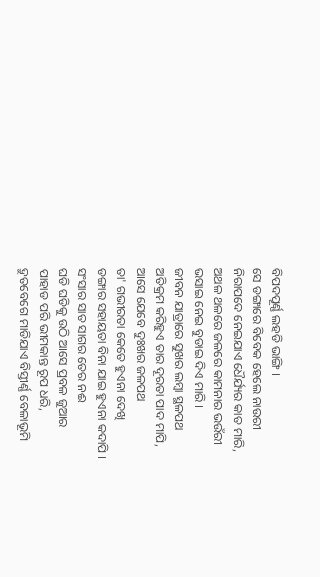ବିପଦପୂର୍ଣ୍ଣ ଲହଡି ଭାଙ୍ଗି ।
ସେ ଡଙ୍ଗାରେ ବିବେକ ହେଲେ ନାଉରୀ
ନିରାପଦେ ନେଇଯାଏ ଧୈର୍ଯ୍ୟର କାତ ମାରି,
ଅଥଳ ଥଳରେ ଜଳରେ କାମନାର ଭଉଁରୀ
ଭସାଇ ନେଇ ବୁଡାଇ ଦିଏ ମାରି ।
ଜୀବନ ଯାତ୍ରାରେ ସୁଖର ଲମ୍ଵା ସ୍ଥଳପଥ
ଅତିକ୍ରମ କରିହୁଏ ତାର ଦୂରତା ପାଦ ମାପି,
ଆସେ ଯେବେ ଦୁଃଖର ଜଳପଥ
ତା' ଗଭୀରତା କେତେ ହୁଏନା ଦେଖି
ଡଙ୍ଗାର ସହାୟତା ବିନା ଯାଇ ହୁଏନା କଦାପି ।
ସଂସାର ସାତ ସାଗର ତେର ନଈ
ଘଡି ଘଡିକୁ ଉଠି ଆସେ ପ୍ରବଳ ଜୁଆର
ପାହାଡ ପରି ଭୀମକାନ୍ତ ରୂପ ଧରି,
ଦ୍ରୁତବେଗେ ମାଡିଯାଏ ବିସ୍ତୀର୍ଣ୍ଣ ବେଳାଭୂମି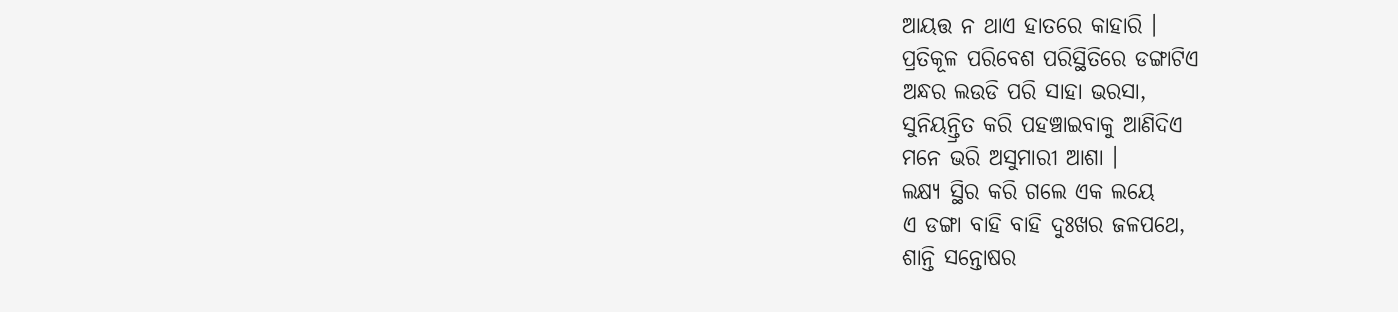ଆୟତ୍ତ ନ ଥାଏ ହାତରେ କାହାରି ।
ପ୍ରତିକୂଳ ପରିବେଶ ପରିସ୍ଥିତିରେ ଡଙ୍ଗାଟିଏ
ଅନ୍ଧର ଲଉଡି ପରି ସାହା ଭରସା,
ସୁନିୟନ୍ତ୍ରିତ କରି ପହଞ୍ଚାଇବାକୁ ଆଣିଦିଏ
ମନେ ଭରି ଅସୁମାରୀ ଆଶା ।
ଲକ୍ଷ୍ୟ ସ୍ଥିର କରି ଗଲେ ଏକ ଲୟେ
ଏ ଡଙ୍ଗା ବାହି ବାହି ଦୁଃଖର ଜଳପଥେ,
ଶାନ୍ତି ସନ୍ତୋଷର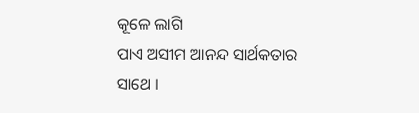କୂଳେ ଲାଗି
ପାଏ ଅସୀମ ଆନନ୍ଦ ସାର୍ଥକତାର ସାଥେ ।